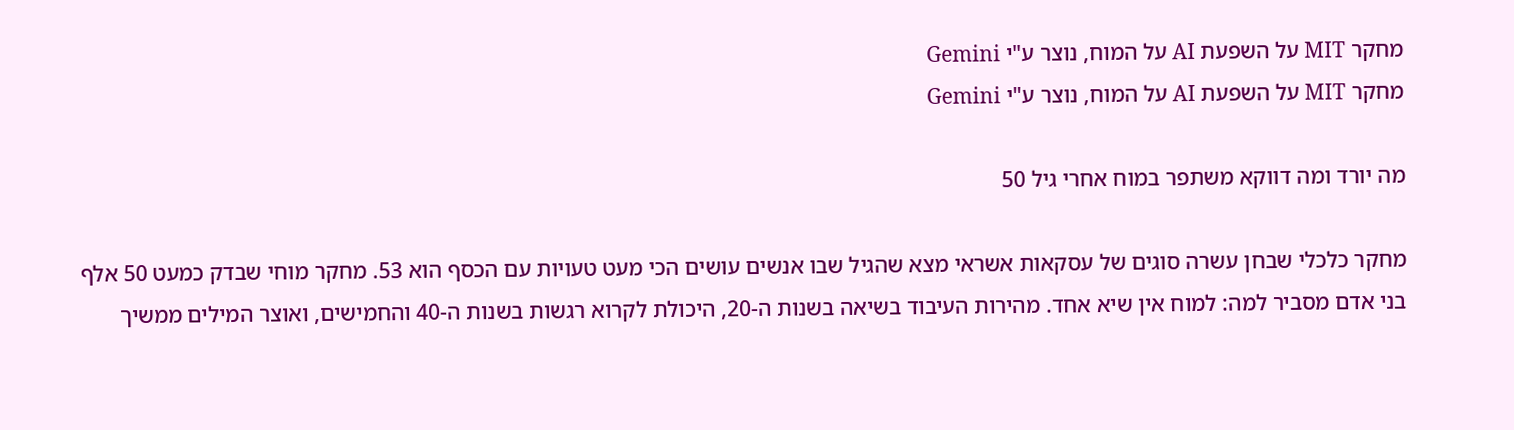מחקר MIT על השפעת AI על המוח, נוצר ע"י Gemini
מחקר MIT על השפעת AI על המוח, נוצר ע"י Gemini

מה יורד ומה דווקא משתפר במוח אחרי גיל 50

מחקר כלכלי שבחן עשרה סוגים של עסקאות אשראי מצא שהגיל שבו אנשים עושים הכי מעט טעויות עם הכסף הוא 53. מחקר מוחי שבדק כמעט 50 אלף בני אדם מסביר למה: למוח אין שיא אחד. מהירות העיבוד בשיאה בשנות ה-20, היכולת לקרוא רגשות בשנות ה-40 והחמישים, ואוצר המילים ממשיך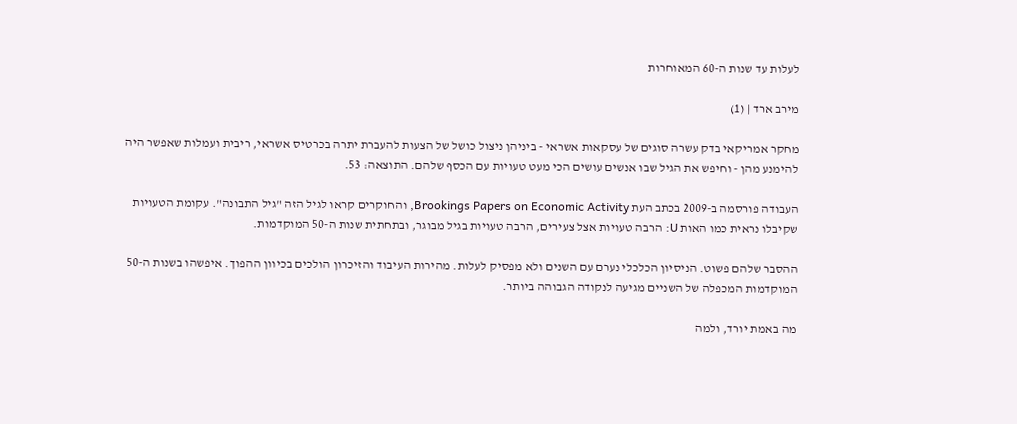לעלות עד שנות ה-60 המאוחרות

מירב ארד | (1)

מחקר אמריקאי בדק עשרה סוגים של עסקאות אשראי - ביניהן ניצול כושל של הצעות להעברת יתרה בכרטיס אשראי, ריבית ועמלות שאפשר היה להימנע מהן - וחיפש את הגיל שבו אנשים עושים הכי מעט טעויות עם הכסף שלהם. התוצאה: 53.

העבודה פורסמה ב-2009 בכתב העת Brookings Papers on Economic Activity, והחוקרים קראו לגיל הזה "גיל התבונה". עקומת הטעויות שקיבלו נראית כמו האות U: הרבה טעויות אצל צעירים, הרבה טעויות בגיל מבוגר, ובתחתית שנות ה-50 המוקדמות.

ההסבר שלהם פשוט. הניסיון הכלכלי נערם עם השנים ולא מפסיק לעלות. מהירות העיבוד והזיכרון הולכים בכיוון ההפוך. איפשהו בשנות ה-50 המוקדמות המכפלה של השניים מגיעה לנקודה הגבוהה ביותר.

מה באמת יורד, ולמה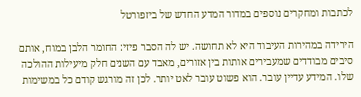לכתבות ומחקרים נוספים במדור המדע החדש של ביזפורטל

הירידה במהירות העיבוד היא לא תחושה. יש לה הסבר פיזי: החומר הלבן במוח, אותם סיבים מבודדים שמעבירים אותות בין אזורים, מאבד עם השנים חלק מיעילות ההולכה שלו. המידע עדיין עובר. הוא פשוט עובר לאט יותר. לכן זה מורגש קודם כל במשימות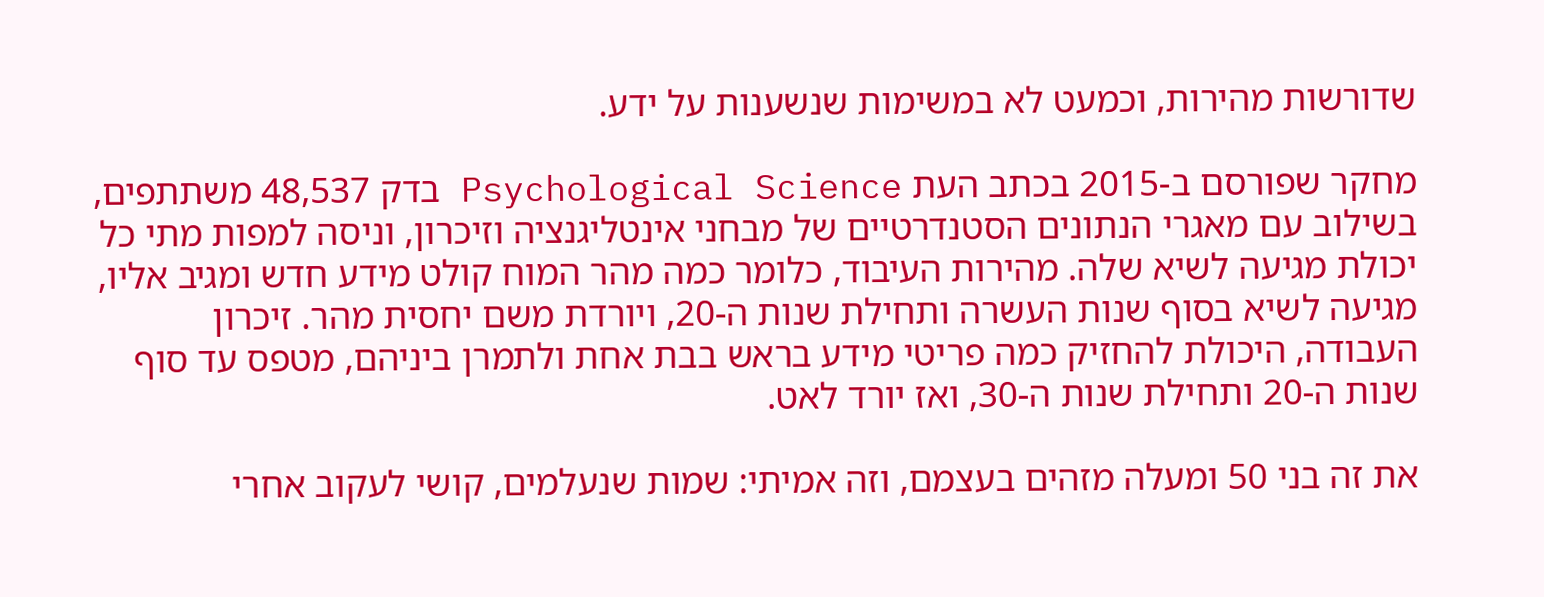שדורשות מהירות, וכמעט לא במשימות שנשענות על ידע.

מחקר שפורסם ב-2015 בכתב העת Psychological Science בדק 48,537 משתתפים, בשילוב עם מאגרי הנתונים הסטנדרטיים של מבחני אינטליגנציה וזיכרון, וניסה למפות מתי כל יכולת מגיעה לשיא שלה. מהירות העיבוד, כלומר כמה מהר המוח קולט מידע חדש ומגיב אליו, מגיעה לשיא בסוף שנות העשרה ותחילת שנות ה-20, ויורדת משם יחסית מהר. זיכרון העבודה, היכולת להחזיק כמה פריטי מידע בראש בבת אחת ולתמרן ביניהם, מטפס עד סוף שנות ה-20 ותחילת שנות ה-30, ואז יורד לאט.

את זה בני 50 ומעלה מזהים בעצמם, וזה אמיתי: שמות שנעלמים, קושי לעקוב אחרי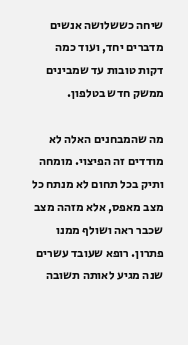שיחה כששלושה אנשים מדברים יחד, ועוד כמה דקות טובות עד שמבינים ממשק חדש בטלפון.

מה שהמבחנים האלה לא מודדים זה הפיצוי. מומחה ותיק בכל תחום לא מנתח כל מצב מאפס, אלא מזהה מצב שכבר ראה ושולף ממנו פתרון. רופא שעובד עשרים שנה מגיע לאותה תשובה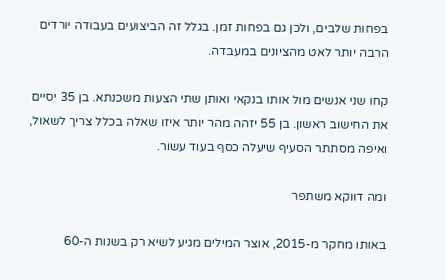בפחות שלבים, ולכן גם בפחות זמן. בגלל זה הביצועים בעבודה יורדים הרבה יותר לאט מהציונים במעבדה.

קחו שני אנשים מול אותו בנקאי ואותן שתי הצעות משכנתא. בן 35 יסיים את החישוב ראשון. בן 55 יזהה מהר יותר איזו שאלה בכלל צריך לשאול, ואיפה מסתתר הסעיף שיעלה כסף בעוד עשור.

ומה דווקא משתפר

באותו מחקר מ-2015, אוצר המילים מגיע לשיא רק בשנות ה-60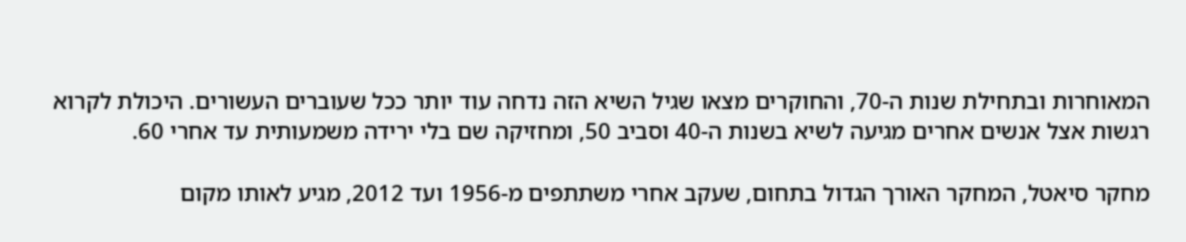המאוחרות ובתחילת שנות ה-70, והחוקרים מצאו שגיל השיא הזה נדחה עוד יותר ככל שעוברים העשורים. היכולת לקרוא רגשות אצל אנשים אחרים מגיעה לשיא בשנות ה-40 וסביב 50, ומחזיקה שם בלי ירידה משמעותית עד אחרי 60.

מחקר סיאטל, המחקר האורך הגדול בתחום, שעקב אחרי משתתפים מ-1956 ועד 2012, מגיע לאותו מקום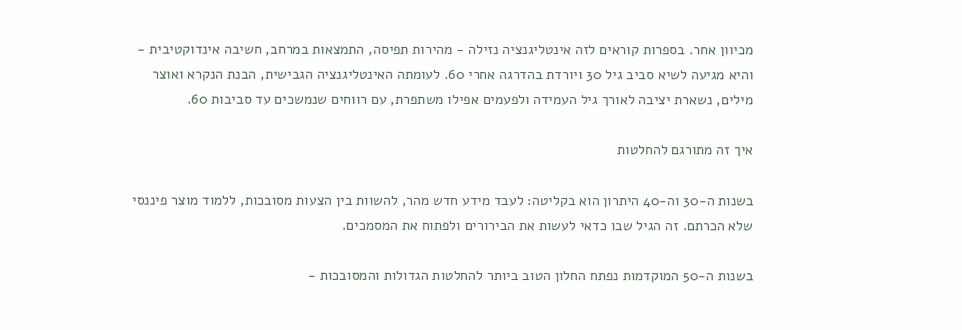מכיוון אחר. בספרות קוראים לזה אינטליגנציה נזילה - מהירות תפיסה, התמצאות במרחב, חשיבה אינדוקטיבית - והיא מגיעה לשיא סביב גיל 30 ויורדת בהדרגה אחרי 60. לעומתה האינטליגנציה הגבישית, הבנת הנקרא ואוצר מילים, נשארת יציבה לאורך גיל העמידה ולפעמים אפילו משתפרת, עם רווחים שנמשכים עד סביבות 60.

איך זה מתורגם להחלטות

בשנות ה-30 וה-40 היתרון הוא בקליטה: לעבד מידע חדש מהר, להשוות בין הצעות מסובכות, ללמוד מוצר פיננסי שלא הכרתם. זה הגיל שבו כדאי לעשות את הבירורים ולפתוח את המסמכים.

בשנות ה-50 המוקדמות נפתח החלון הטוב ביותר להחלטות הגדולות והמסובכות -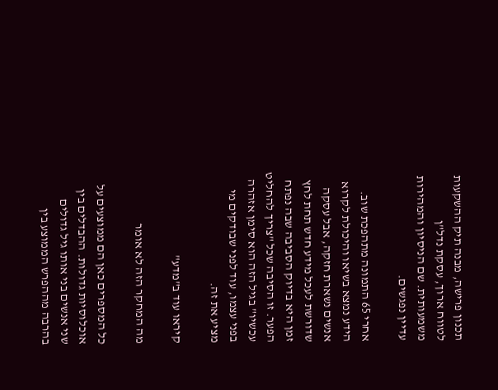תכנון פרישה, מבנה תיק ההשקעות לטווח ארוך, עסקת נדל"ן משמעותית. שם הניסיון והמהירות עדיין נפגשים.

אחרי 65 התמונה מתהפכת שוב. הידע נמצא בשיאו והיכולת לקרוא אנשים נשארת חזקה, אבל עסקה שדורשת לעכל מידע חדש תחת לחץ זמן היא בדיוק הסביבה שבה נפתח הפער. זו הסיבה שכל "צריך להחליט עכשיו" בגיל הזה הוא סימן אזהרה בפני עצמו, עוד לפני שבודקים מי מציע את זה.

קיראו עוד ב"מדע"

מה המחקר הזה לא אומר

כל המספרים כאן הם ממוצעים על אוכלוסיות גדולות. ההבדלים בין שני אנשים בני אותו גיל גדולים בהרבה מההפרש הממוצע בין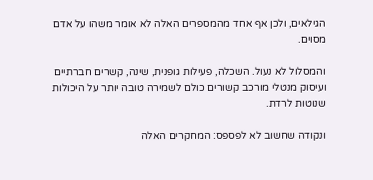הגילאים, ולכן אף אחד מהמספרים האלה לא אומר משהו על אדם מסוים.

והמסלול לא נעול. השכלה, פעילות גופנית, שינה, קשרים חברתיים ועיסוק מנטלי מורכב קשורים כולם לשמירה טובה יותר על היכולות שנוטות לרדת.

ונקודה שחשוב לא לפספס: המחקרים האלה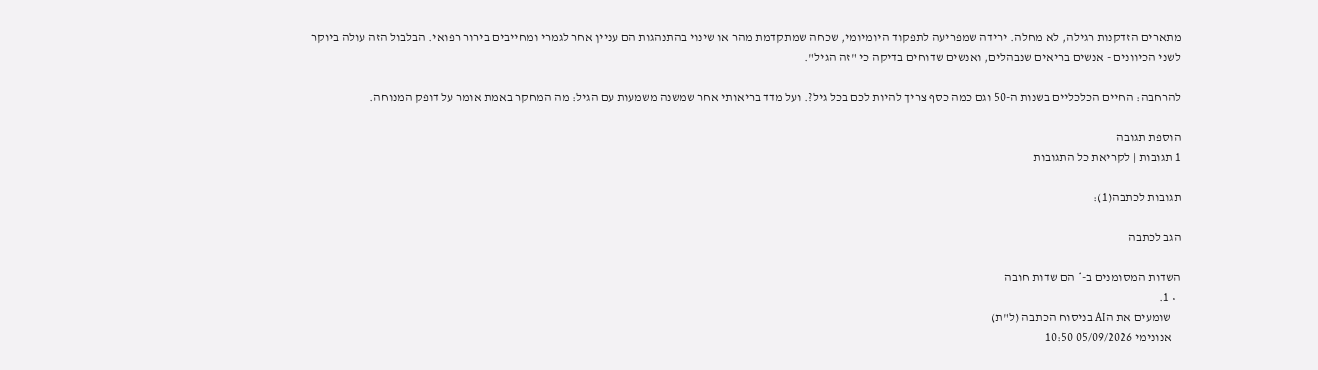מתארים הזדקנות רגילה, לא מחלה. ירידה שמפריעה לתפקוד היומיומי, שכחה שמתקדמת מהר או שינוי בהתנהגות הם עניין אחר לגמרי ומחייבים בירור רפואי. הבלבול הזה עולה ביוקר לשני הכיוונים - אנשים בריאים שנבהלים, ואנשים שדוחים בדיקה כי "זה הגיל".

להרחבה: החיים הכלכליים בשנות ה-50 וגם כמה כסף צריך להיות לכם בכל גיל?. ועל מדד בריאותי אחר שמשנה משמעות עם הגיל: מה המחקר באמת אומר על דופק המנוחה.

הוספת תגובה
1 תגובות | לקריאת כל התגובות

תגובות לכתבה(1):

הגב לכתבה

השדות המסומנים ב-* הם שדות חובה
  • 1.
    שומעים את הAI בניסוח הכתבה (ל"ת)
    אנונימי 05/09/2026 10:50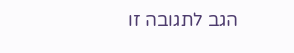הגב לתגובה זו